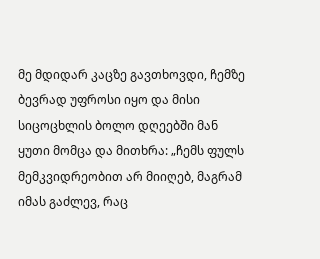მე მდიდარ კაცზე გავთხოვდი, ჩემზე ბევრად უფროსი იყო და მისი სიცოცხლის ბოლო დღეებში მან ყუთი მომცა და მითხრა: „ჩემს ფულს მემკვიდრეობით არ მიიღებ, მაგრამ იმას გაძლევ, რაც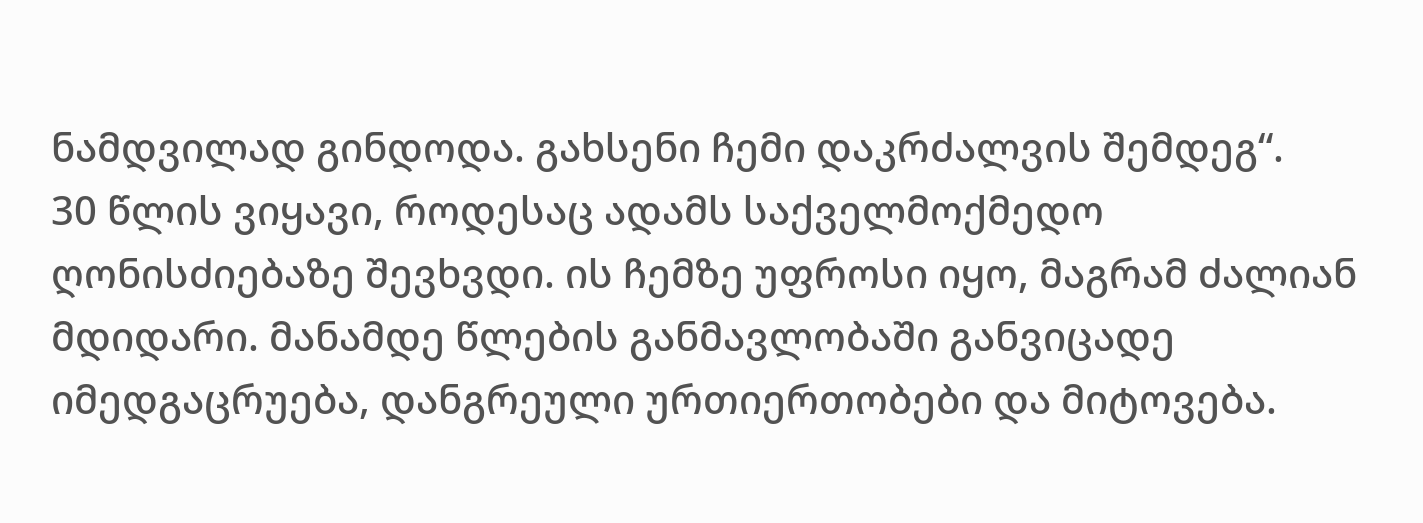ნამდვილად გინდოდა. გახსენი ჩემი დაკრძალვის შემდეგ“.
30 წლის ვიყავი, როდესაც ადამს საქველმოქმედო ღონისძიებაზე შევხვდი. ის ჩემზე უფროსი იყო, მაგრამ ძალიან მდიდარი. მანამდე წლების განმავლობაში განვიცადე იმედგაცრუება, დანგრეული ურთიერთობები და მიტოვება.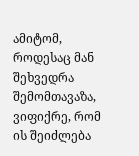ამიტომ, როდესაც მან შეხვედრა შემომთავაზა, ვიფიქრე, რომ ის შეიძლება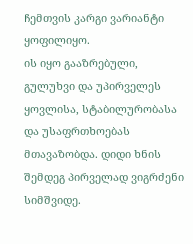ჩემთვის კარგი ვარიანტი ყოფილიყო.
ის იყო გააზრებული, გულუხვი და უპირველეს ყოვლისა, სტაბილურობასა და უსაფრთხოებას მთავაზობდა. დიდი ხნის შემდეგ პირველად ვიგრძენი სიმშვიდე.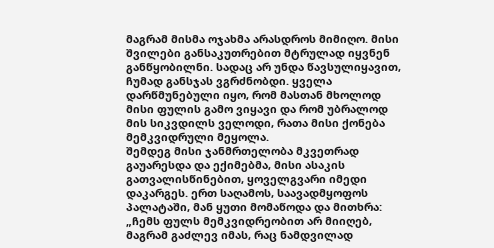მაგრამ მისმა ოჯახმა არასდროს მიმიღო. მისი შვილები განსაკუთრებით მტრულად იყვნენ განწყობილნი. სადაც არ უნდა წავსულიყავით, ჩუმად განსჯას ვგრძნობდი. ყველა დარწმუნებული იყო, რომ მასთან მხოლოდ მისი ფულის გამო ვიყავი და რომ უბრალოდ მის სიკვდილს ველოდი, რათა მისი ქონება მემკვიდრული მეყოლა.
შემდეგ მისი ჯანმრთელობა მკვეთრად გაუარესდა და ექიმებმა, მისი ასაკის გათვალისწინებით, ყოველგვარი იმედი დაკარგეს. ერთ საღამოს, საავადმყოფოს პალატაში, მან ყუთი მომაწოდა და მითხრა:
„ჩემს ფულს მემკვიდრეობით არ მიიღებ, მაგრამ გაძლევ იმას, რაც ნამდვილად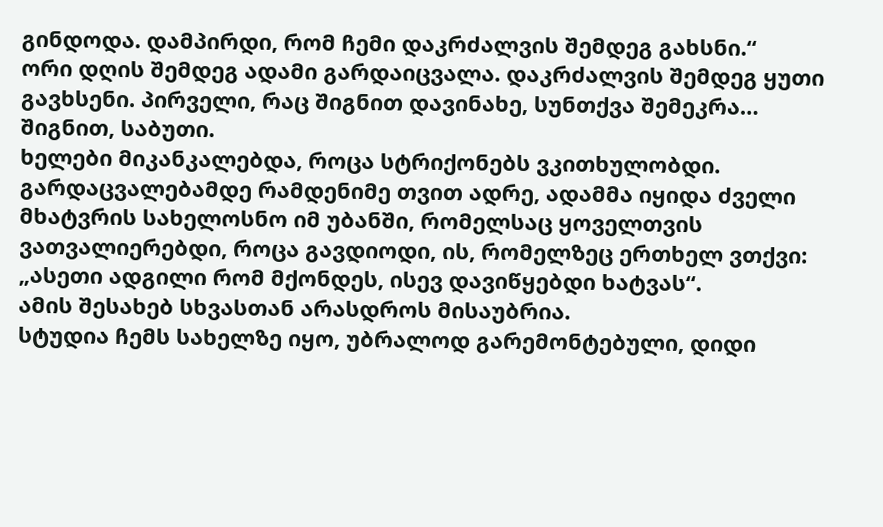გინდოდა. დამპირდი, რომ ჩემი დაკრძალვის შემდეგ გახსნი.“
ორი დღის შემდეგ ადამი გარდაიცვალა. დაკრძალვის შემდეგ ყუთი გავხსენი. პირველი, რაც შიგნით დავინახე, სუნთქვა შემეკრა…
შიგნით, საბუთი.
ხელები მიკანკალებდა, როცა სტრიქონებს ვკითხულობდი.
გარდაცვალებამდე რამდენიმე თვით ადრე, ადამმა იყიდა ძველი მხატვრის სახელოსნო იმ უბანში, რომელსაც ყოველთვის ვათვალიერებდი, როცა გავდიოდი, ის, რომელზეც ერთხელ ვთქვი: „ასეთი ადგილი რომ მქონდეს, ისევ დავიწყებდი ხატვას“.
ამის შესახებ სხვასთან არასდროს მისაუბრია.
სტუდია ჩემს სახელზე იყო, უბრალოდ გარემონტებული, დიდი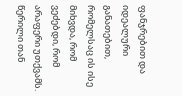ფანჯრებით და იდეალური განათებით, რომელსაც ის ისე მიხვდა, რომ ვეძებდი, რომ არაფერი უთქვამს.
წერილი თან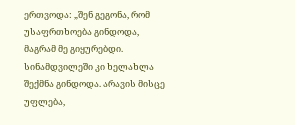ერთვოდა: „შენ გეგონა, რომ უსაფრთხოება გინდოდა, მაგრამ მე გიყურებდი. სინამდვილეში კი ხელახლა შექმნა გინდოდა. არავის მისცე უფლება,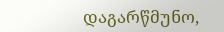დაგარწმუნო,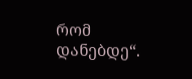რომ დანებდე“.